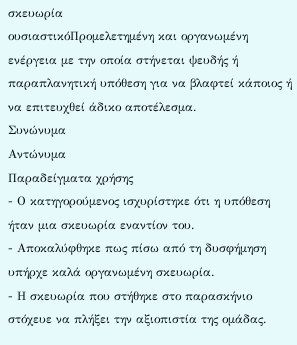σκευωρία
ουσιαστικόΠρομελετημένη και οργανωμένη ενέργεια με την οποία στήνεται ψευδής ή παραπλανητική υπόθεση για να βλαφτεί κάποιος ή να επιτευχθεί άδικο αποτέλεσμα.
Συνώνυμα
Αντώνυμα
Παραδείγματα χρήσης
- Ο κατηγορούμενος ισχυρίστηκε ότι η υπόθεση ήταν μια σκευωρία εναντίον του.
- Αποκαλύφθηκε πως πίσω από τη δυσφήμηση υπήρχε καλά οργανωμένη σκευωρία.
- Η σκευωρία που στήθηκε στο παρασκήνιο στόχευε να πλήξει την αξιοπιστία της ομάδας.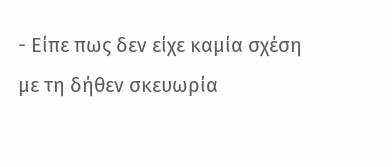- Είπε πως δεν είχε καμία σχέση με τη δήθεν σκευωρία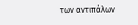των αντιπάλων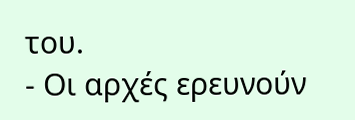του.
- Οι αρχές ερευνούν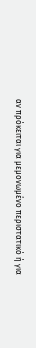αν πρόκειται για μεμονωμένο περιστατικό ή για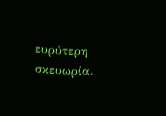ευρύτερη σκευωρία.